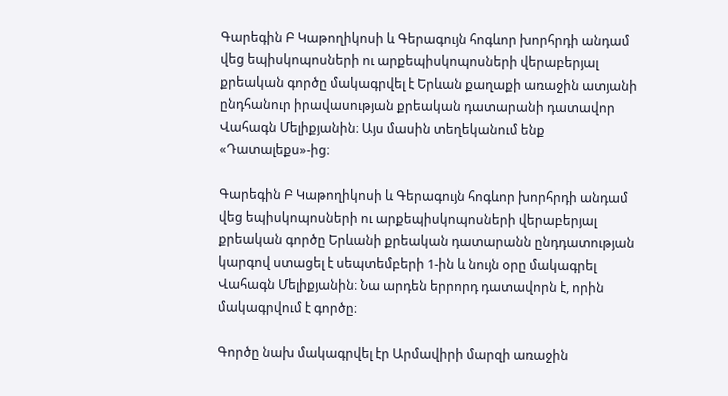Գարեգին Բ Կաթողիկոսի և Գերագույն հոգևոր խորհրդի անդամ վեց եպիսկոպոսների ու արքեպիսկոպոսների վերաբերյալ քրեական գործը մակագրվել է Երևան քաղաքի առաջին ատյանի ընդհանուր իրավասության քրեական դատարանի դատավոր Վահագն Մելիքյանին։ Այս մասին տեղեկանում ենք «Դատալեքս»-ից։

Գարեգին Բ Կաթողիկոսի և Գերագույն հոգևոր խորհրդի անդամ վեց եպիսկոպոսների ու արքեպիսկոպոսների վերաբերյալ քրեական գործը Երևանի քրեական դատարանն ընդդատության կարգով ստացել է սեպտեմբերի 1-ին և նույն օրը մակագրել Վահագն Մելիքյանին։ Նա արդեն երրորդ դատավորն է, որին մակագրվում է գործը։

Գործը նախ մակագրվել էր Արմավիրի մարզի առաջին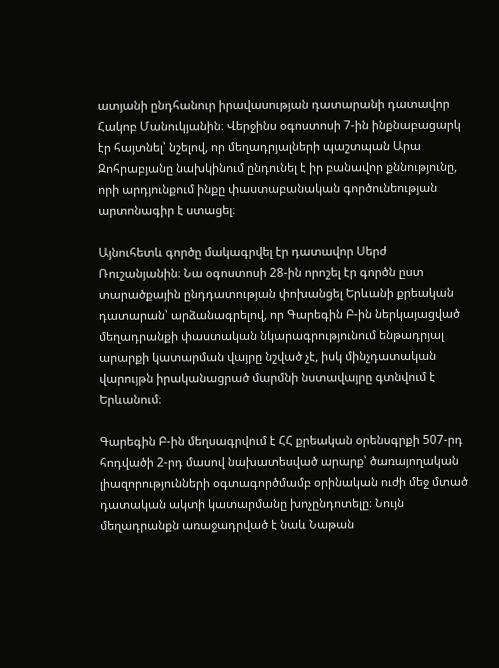ատյանի ընդհանուր իրավասության դատարանի դատավոր Հակոբ Մանուկյանին։ Վերջինս օգոստոսի 7-ին ինքնաբացարկ էր հայտնել՝ նշելով, որ մեղադրյալների պաշտպան Արա Զոհրաբյանը նախկինում ընդունել է իր բանավոր քննությունը, որի արդյունքում ինքը փաստաբանական գործունեության արտոնագիր է ստացել։

Այնուհետև գործը մակագրվել էր դատավոր Սերժ Ռուշանյանին։ Նա օգոստոսի 28-ին որոշել էր գործն ըստ տարածքային ընդդատության փոխանցել Երևանի քրեական դատարան՝ արձանագրելով, որ Գարեգին Բ-ին ներկայացված մեղադրանքի փաստական նկարագրությունում ենթադրյալ արարքի կատարման վայրը նշված չէ, իսկ մինչդատական վարույթն իրականացրած մարմնի նստավայրը գտնվում է Երևանում։

Գարեգին Բ-ին մեղսագրվում է ՀՀ քրեական օրենսգրքի 507-րդ հոդվածի 2-րդ մասով նախատեսված արարք՝ ծառայողական լիազորությունների օգտագործմամբ օրինական ուժի մեջ մտած դատական ակտի կատարմանը խոչընդոտելը։ Նույն մեղադրանքն առաջադրված է նաև Նաթան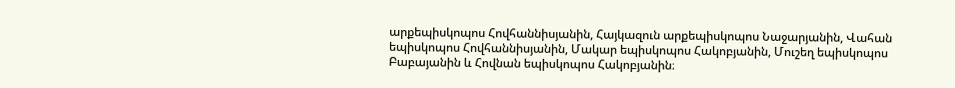արքեպիսկոպոս Հովհաննիսյանին, Հայկազուն արքեպիսկոպոս Նաջարյանին, Վահան եպիսկոպոս Հովհաննիսյանին, Մակար եպիսկոպոս Հակոբյանին, Մուշեղ եպիսկոպոս Բաբայանին և Հովնան եպիսկոպոս Հակոբյանին։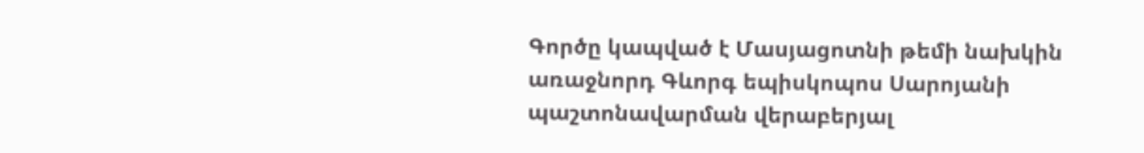Գործը կապված է Մասյացոտնի թեմի նախկին առաջնորդ Գևորգ եպիսկոպոս Սարոյանի պաշտոնավարման վերաբերյալ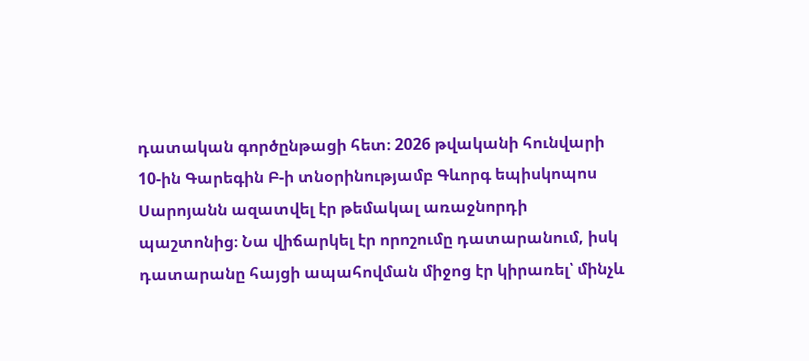դատական գործընթացի հետ։ 2026 թվականի հունվարի 10-ին Գարեգին Բ-ի տնօրինությամբ Գևորգ եպիսկոպոս Սարոյանն ազատվել էր թեմակալ առաջնորդի պաշտոնից։ Նա վիճարկել էր որոշումը դատարանում, իսկ դատարանը հայցի ապահովման միջոց էր կիրառել՝ մինչև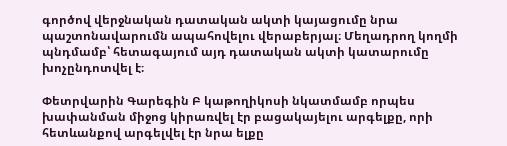գործով վերջնական դատական ակտի կայացումը նրա պաշտոնավարումն ապահովելու վերաբերյալ։ Մեղադրող կողմի պնդմամբ՝ հետագայում այդ դատական ակտի կատարումը խոչընդոտվել է։

Փետրվարին Գարեգին Բ կաթողիկոսի նկատմամբ որպես խափանման միջոց կիրառվել էր բացակայելու արգելքը, որի հետևանքով արգելվել էր նրա ելքը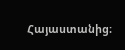Հայաստանից։